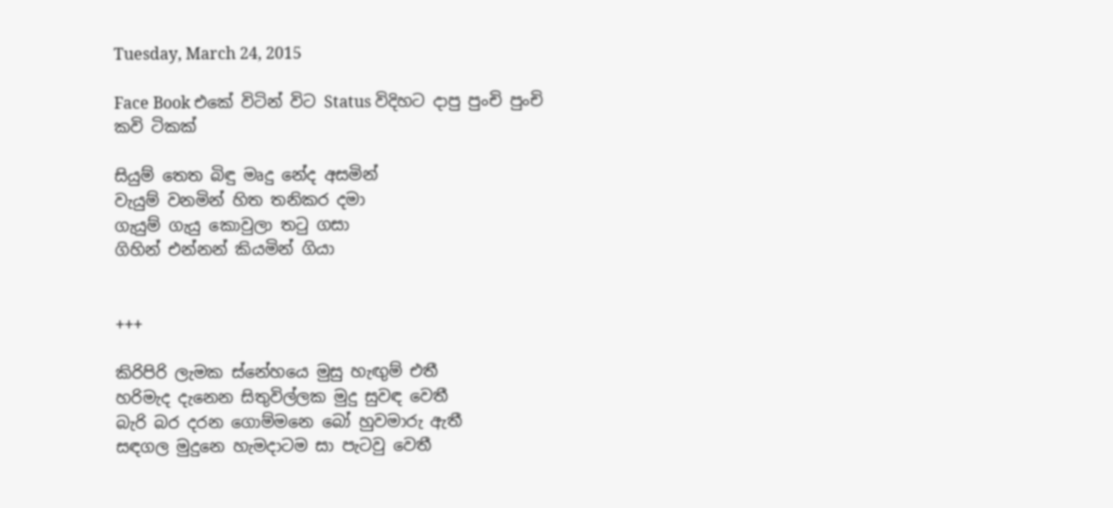Tuesday, March 24, 2015

Face Book එකේ විටින් විට Status විදිහට දාපු පුංචි පුංචි කවි ටිකක්

සියුම් තෙත බිඳු මෘදු නේද අසමින්
වැයුම් වනමින් හිත තනිකර දමා
ගැයුම් ගැයු කොවුලා තටු ගසා
ගිහින් එන්නන් කියමින් ගියා


+++

කිරිපිරි ලැමක ස්නේහයෙ මුසු හැඟුම් එතී
හරිමැද දැනෙන සිතුවිල්ලක මුදු සුවඳ වෙතී
බැරි බර දරන ගොම්මනෙ බෝ හුවමාරු ඇතී
සඳගල මුදුනෙ හැමදාටම සා පැටවු වෙතී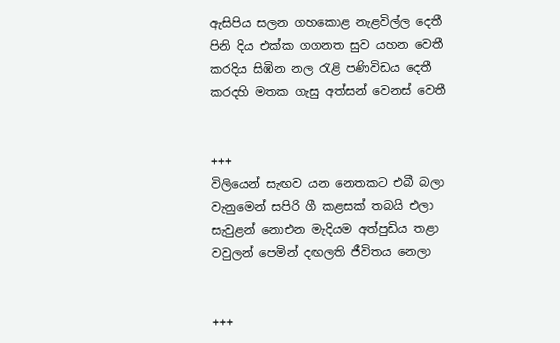ඇසිපිය සලන ගහකොළ නැළවිල්ල දෙතී
පිනි දිය එක්ක ගගනත සුව යහන වෙතී
කරදිය සිඹින නල රැළි පණිවිඩය දෙතී
කරදහි මතක ගැසු අත්සන් වෙනස් වෙතී


+++
විලියෙන් සැඟව යන නෙතකට එබී බලා
වැනුමෙන් සපිරි ගී කළසක් තබයි එලා
සැවුළන් නොඑන මැදියම අත්පුඩිය තළා
වවුලන් පෙමින් දඟලති ජීවිතය නෙලා


+++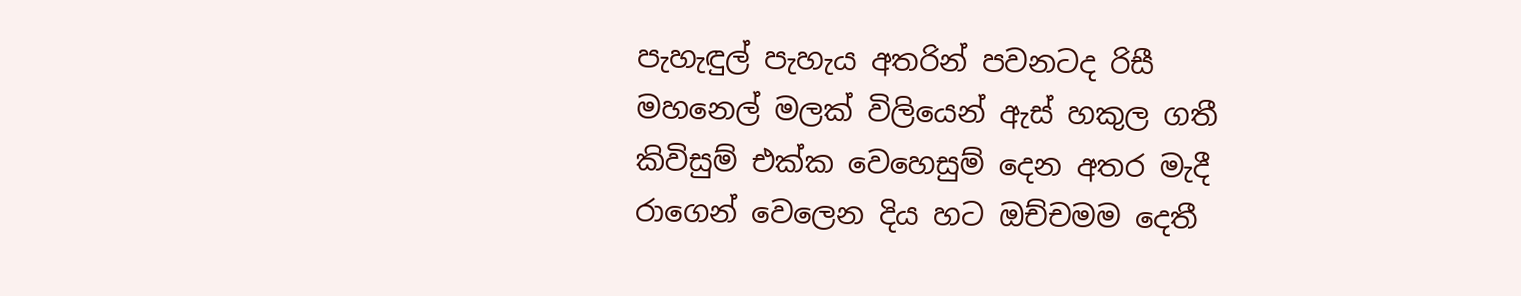පැහැඳුල් පැහැය අතරින් පවනටද රිසී
මහනෙල් මලක් විලියෙන් ඇස් හකුල ගතී
කිවිසුම් එක්ක වෙහෙසුම් දෙන අතර මැදී
රාගෙන් වෙලෙන දිය හට ඔච්චමම දෙතී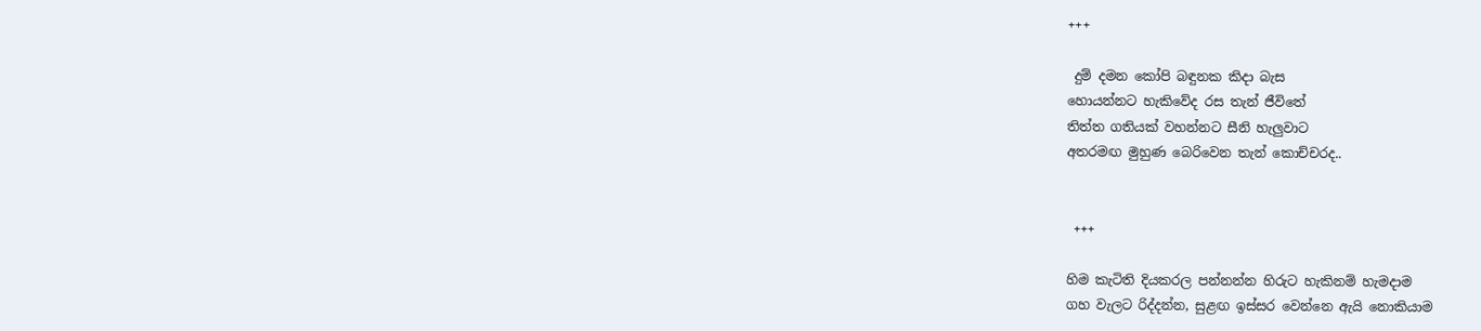+++

 දුම් දමන කෝපි බඳුනක කිදා බැස
හොයන්නට හැකිවේද රස තැන් ජීවිතේ
තිත්ත ගතියක් වහන්නට සීනි හැලුවාට
අතරමඟ මුහුණ බෙරිවෙන තැන් කොච්චරද..


 +++

හිම කැටිති දියකරල පන්නන්න හිරුට හැකිනම් හැමදාම
ගහ වැලට රිද්දන්න, සුළඟ ඉස්සර වෙන්නෙ ඇයි නොකියාම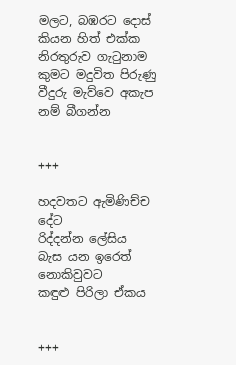මලට, බඹරට දොස් කියන හිත් එක්ක නිරතුරුව ගැටුනාම
කුමට මදුවිත පිරුණු වීදුරු මැව්වෙ අකැප නම් බීගන්න


+++

හදවතට ඇමිණිච්ච දේට
රිද්දන්න ලේසිය
බැස යන ඉරෙත් නොකිවුවට
කඳුළු පිරිලා ඒකය


+++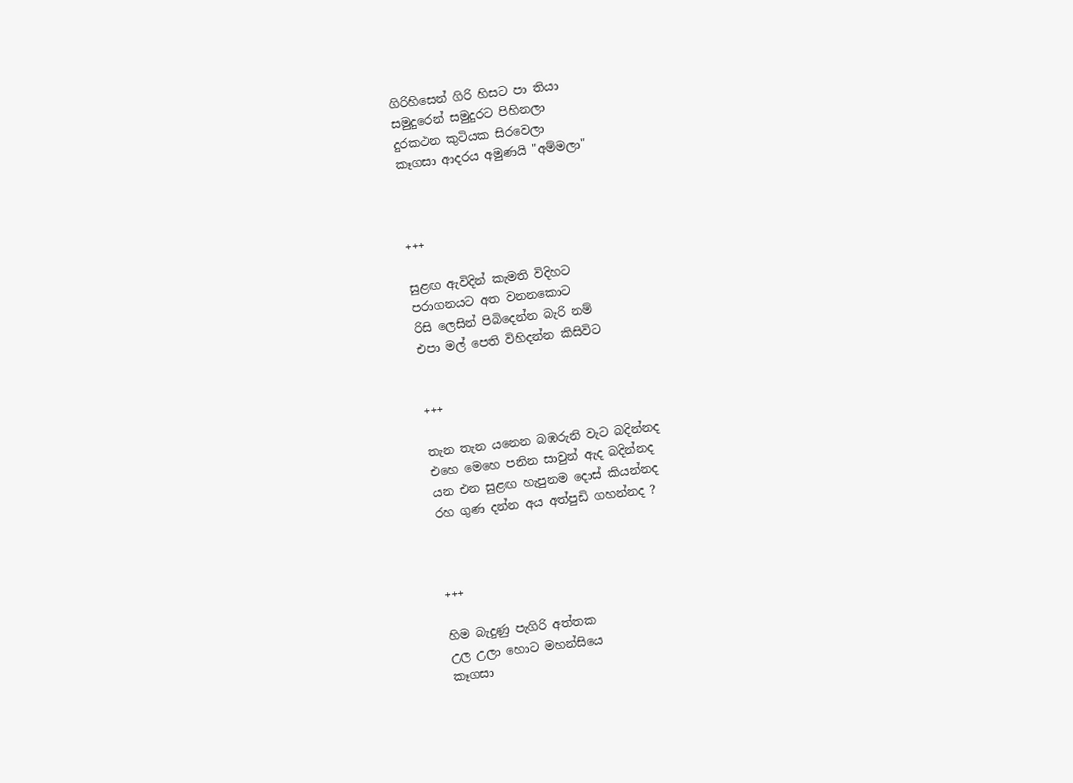ගිරිහිසෙන් ගිරි හිසට පා තියා
සමුදුරෙන් සමුදුරට පිහිනලා
දුරකථන කුටියක සිරවෙලා
කෑගසා ආදරය අමුණයි "අම්මලා"



+++

සුළඟ ඇවිදින් කැමති විදිහට
පරාගනයට අත වනනකොට
රිසි ලෙසින් පිබිදෙන්න බැරි නම්
එපා මල් පෙති විහිදන්න කිසිවිට


+++

තැන තැන යනෙන බඹරුනි වැට බදින්නද
එහෙ මෙහෙ පනින සාවුන් ඇද බදින්නද
යන එන සුළඟ හැපුනම දොස් කියන්නද
රහ ගුණ දන්න අය අත්පුඩි ගහන්නද ?



+++

හිම බැදුණු පැගිරි අත්තක
උල උලා හොට මහන්සියෙ
කෑගසා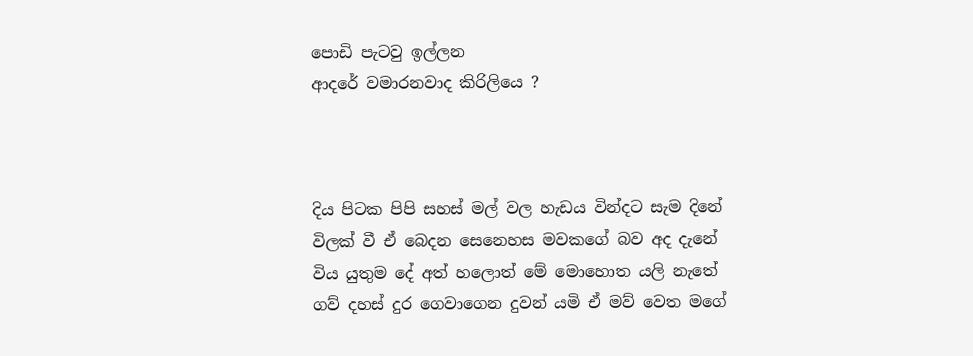පොඩි පැටවු ඉල්ලන
ආදරේ වමාරනවාද කිරිලියෙ ?



දිය පිටක පිපි සහස් මල් වල හැඩය වින්දට සැම දිනේ
විලක් වී ඒ බෙදන සෙනෙහස මවකගේ බව අද දැනේ
විය යුතුම දේ අත් හලොත් මේ මොහොත යලි නැතේ
ගව් දහස් දුර ගෙවාගෙන දුවන් යමි ඒ මව් වෙත මගේ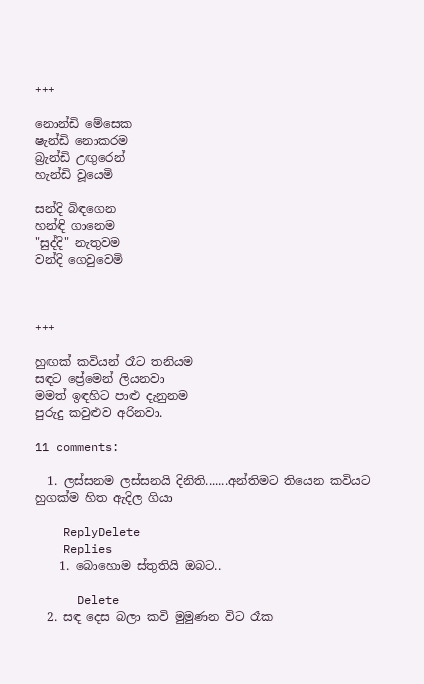+++

නොන්ඩි මේසෙක
ෂැන්ඩි නොකරම
බ්‍රැන්ඩි උඟුරෙන්
හැන්ඩි වූයෙමි

සන්දි බිඳගෙන
හන්ඳි ගානෙම
"සුද්දි" නැතුවම
වන්දි ගෙවුවෙමි



+++

හුඟක් කවියන් රෑට තනියම
සඳට ප්‍රේමෙන් ලියනවා
මමත් ඉඳහිට පාළු දැනුනම
පුරුදු කවුළුව අරිනවා.

11 comments:

  1. ලස්සනම ලස්සනයි දිනිති.......අන්තිමට තියෙන කවියට හුගක්ම හිත ඇදිල ගියා

    ReplyDelete
    Replies
    1. බොහොම ස්තුතියි ඔබට..

      Delete
  2. සඳ දෙස බලා කවි මුමුණන විට රෑක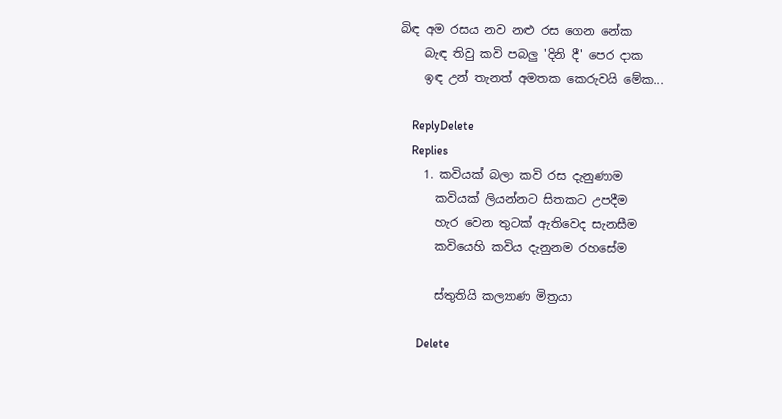බිඳ අම රසය නව නළු රස ගෙන නේක
    බැඳ තිවු කවි පබලු 'දිනි දී' පෙර දාක
    ඉඳ උන් තැනත් අමතක කෙරුවයි මේක...

    ReplyDelete
    Replies
    1. කවියක් බලා කවි රස දැනුණාම
      කවියක් ලියන්නට සිතකට උපදීම
      හැර වෙන තුටක් ඇතිවෙද සැනසීම
      කවියෙහි කවිය දැනුනම රහසේම

      ස්තුතියි කල්‍යාණ මිත්‍රයා

      Delete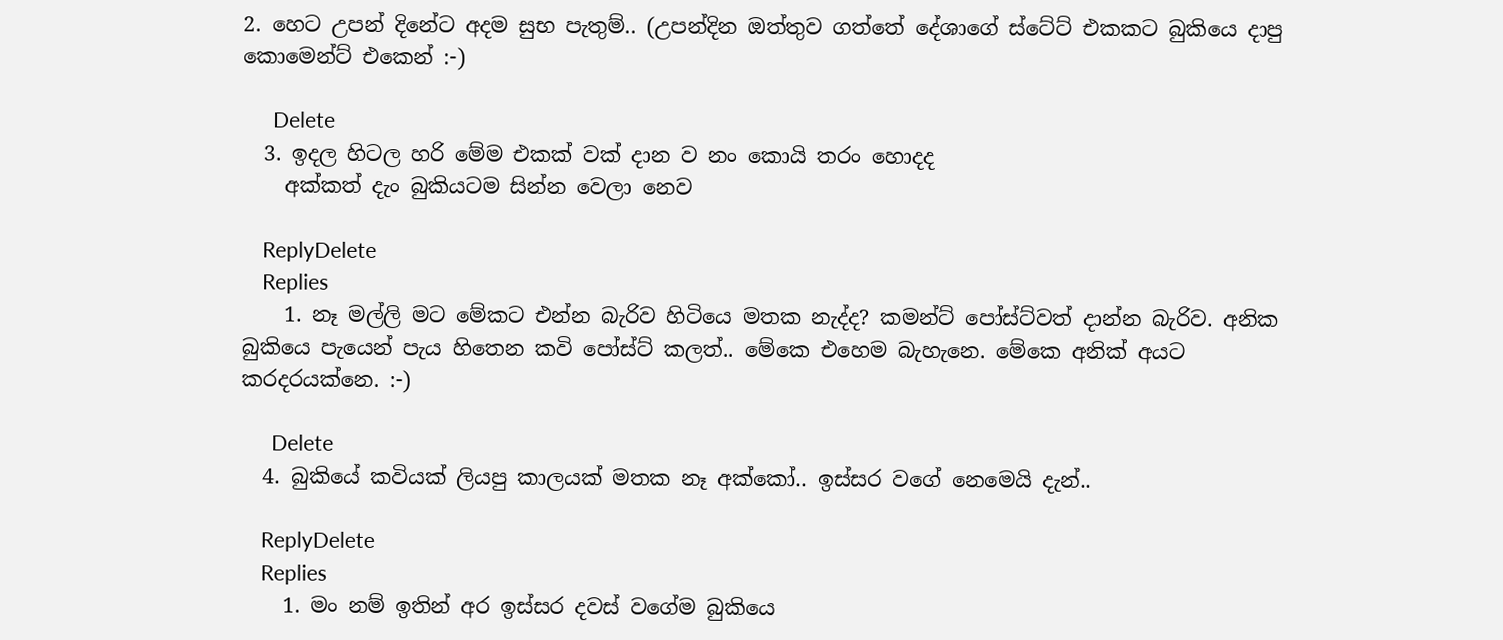2. හෙට උපන් දිනේට අදම සුභ පැතුම්.. (උපන්දින ඔත්තුව ගත්තේ දේශාගේ ස්ටේට් එකකට බුකියෙ දාපු කොමෙන්ට් එකෙන් :-)

      Delete
  3. ඉදල හිටල හරි මේම එකක් වක් දාන ව නං කොයි තරං හොදද
    අක්කත් දැං බුකියටම සින්න වෙලා නෙව

    ReplyDelete
    Replies
    1. නෑ මල්ලි මට මේකට එන්න බැරිව හිටියෙ මතක නැද්ද? කමන්ට් පෝස්ට්වත් දාන්න බැරිව. අනික බුකියෙ පැයෙන් පැය හිතෙන කවි පෝස්ට් කලත්.. මේකෙ එහෙම බැහැනෙ. මේකෙ අනික් අයට කරදරයක්නෙ. :-)

      Delete
  4. බුකියේ කවියක් ලියපු කාලයක් මතක නෑ අක්කෝ.. ඉස්සර වගේ නෙමෙයි දැන්..

    ReplyDelete
    Replies
    1. මං නම් ඉතින් අර ඉස්සර දවස් වගේම බුකියෙ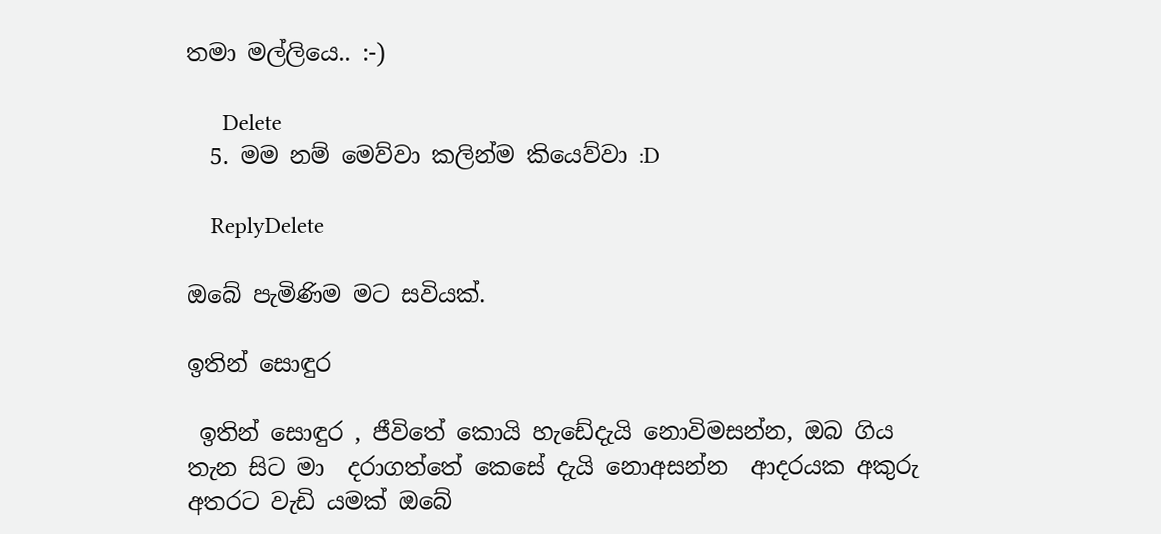තමා මල්ලියෙ.. :-)

      Delete
  5. මම නම් මෙව්වා කලින්ම කියෙව්වා :D

    ReplyDelete

ඔබේ පැමිණිම මට සවියක්.

ඉතින් සොඳුර

 ඉතින් සොඳුර , ජීවිතේ කොයි හැඩේදැයි නොවිමසන්න, ඔබ ගිය තැන සිට මා  දරාගත්තේ කෙසේ දැයි නොඅසන්න  ආදරයක අකුරු අතරට වැඩි යමක් ඔබේ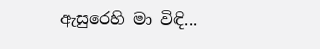ඇසුරෙහි මා විඳි...